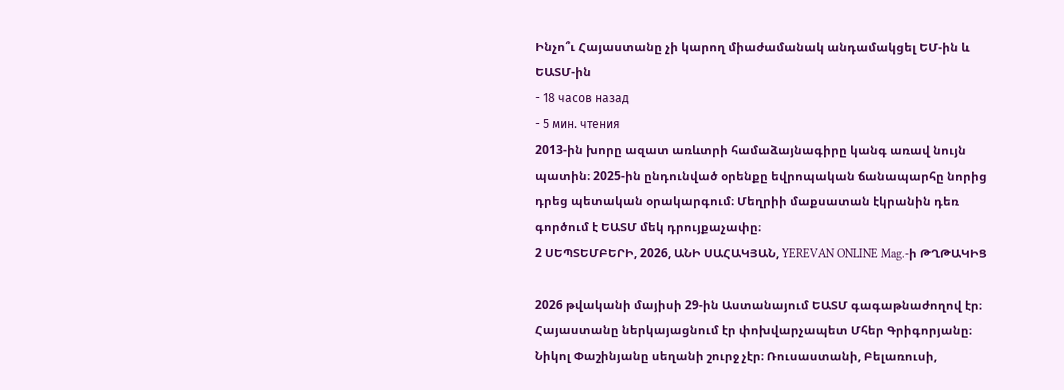Ինչո՞ւ Հայաստանը չի կարող միաժամանակ անդամակցել ԵՄ-ին և ԵԱՏՄ-ին
- 18 часов назад
- 5 мин. чтения
2013-ին խորը ազատ առևտրի համաձայնագիրը կանգ առավ նույն պատին։ 2025-ին ընդունված օրենքը եվրոպական ճանապարհը նորից դրեց պետական օրակարգում։ Մեղրիի մաքսատան էկրանին դեռ գործում է ԵԱՏՄ մեկ դրույքաչափը։
2 ՍԵՊՏԵՄԲԵՐԻ, 2026, ԱՆԻ ՍԱՀԱԿՅԱՆ, YEREVAN ONLINE Mag.-ի ԹՂԹԱԿԻՑ

2026 թվականի մայիսի 29-ին Աստանայում ԵԱՏՄ գագաթնաժողով էր։ Հայաստանը ներկայացնում էր փոխվարչապետ Մհեր Գրիգորյանը։ Նիկոլ Փաշինյանը սեղանի շուրջ չէր։ Ռուսաստանի, Բելառուսի,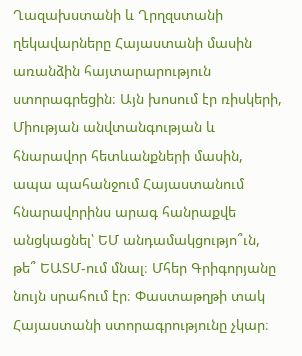Ղազախստանի և Ղրղզստանի ղեկավարները Հայաստանի մասին առանձին հայտարարություն ստորագրեցին։ Այն խոսում էր ռիսկերի, Միության անվտանգության և հնարավոր հետևանքների մասին, ապա պահանջում Հայաստանում հնարավորինս արագ հանրաքվե անցկացնել՝ ԵՄ անդամակցությո՞ւն, թե՞ ԵԱՏՄ-ում մնալ։ Մհեր Գրիգորյանը նույն սրահում էր։ Փաստաթղթի տակ Հայաստանի ստորագրությունը չկար։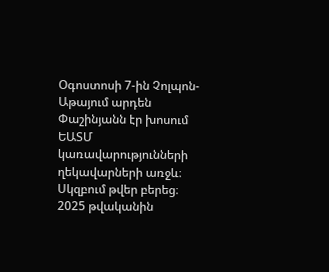Օգոստոսի 7-ին Չոլպոն-Աթայում արդեն Փաշինյանն էր խոսում ԵԱՏՄ կառավարությունների ղեկավարների առջև։ Սկզբում թվեր բերեց։ 2025 թվականին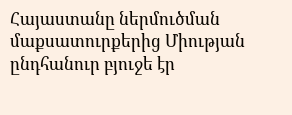Հայաստանը ներմուծման մաքսատուրքերից Միության ընդհանուր բյուջե էր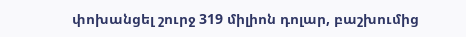փոխանցել շուրջ 319 միլիոն դոլար, բաշխումից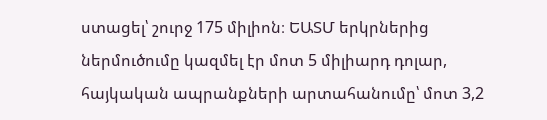ստացել՝ շուրջ 175 միլիոն։ ԵԱՏՄ երկրներից ներմուծումը կազմել էր մոտ 5 միլիարդ դոլար, հայկական ապրանքների արտահանումը՝ մոտ 3,2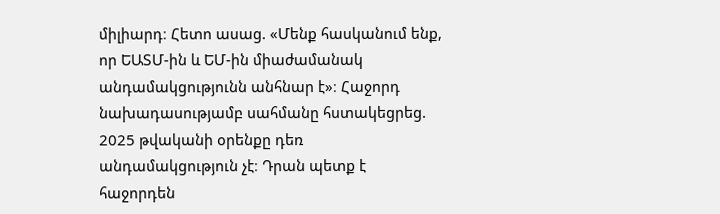միլիարդ։ Հետո ասաց. «Մենք հասկանում ենք, որ ԵԱՏՄ-ին և ԵՄ-ին միաժամանակ անդամակցությունն անհնար է»։ Հաջորդ նախադասությամբ սահմանը հստակեցրեց. 2025 թվականի օրենքը դեռ անդամակցություն չէ։ Դրան պետք է հաջորդեն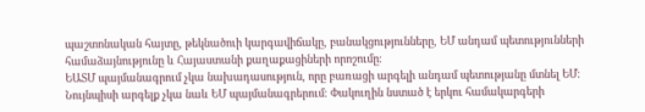պաշտոնական հայտը, թեկնածուի կարգավիճակը, բանակցությունները, ԵՄ անդամ պետությունների համաձայնությունը և Հայաստանի քաղաքացիների որոշումը։
ԵԱՏՄ պայմանագրում չկա նախադասություն, որը բառացի արգելի անդամ պետությանը մտնել ԵՄ։ Նույնպիսի արգելք չկա նաև ԵՄ պայմանագրերում։ Փակուղին նստած է երկու համակարգերի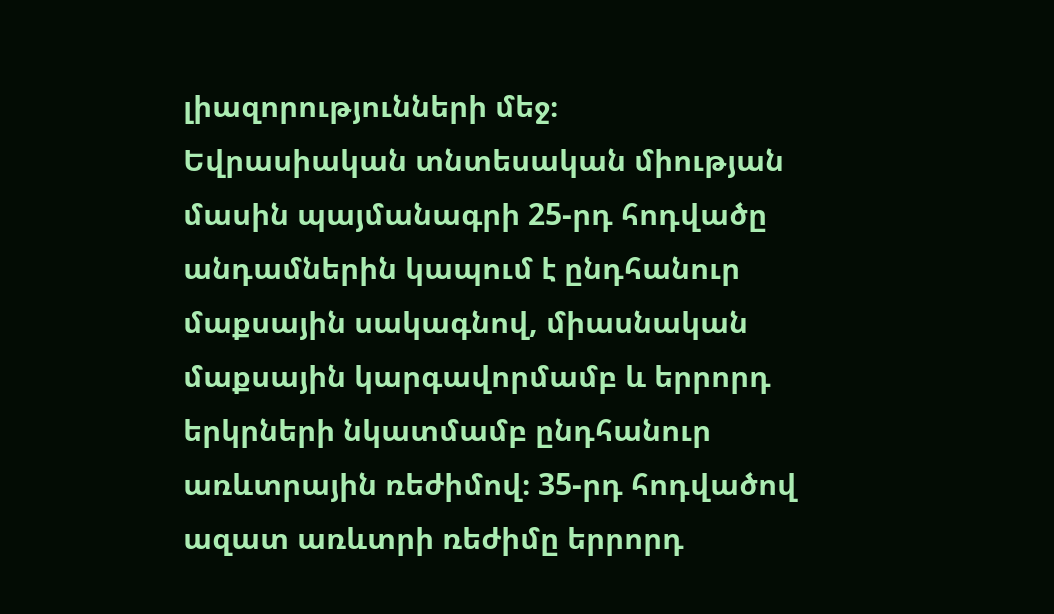լիազորությունների մեջ։
Եվրասիական տնտեսական միության մասին պայմանագրի 25-րդ հոդվածը անդամներին կապում է ընդհանուր մաքսային սակագնով, միասնական մաքսային կարգավորմամբ և երրորդ երկրների նկատմամբ ընդհանուր առևտրային ռեժիմով։ 35-րդ հոդվածով ազատ առևտրի ռեժիմը երրորդ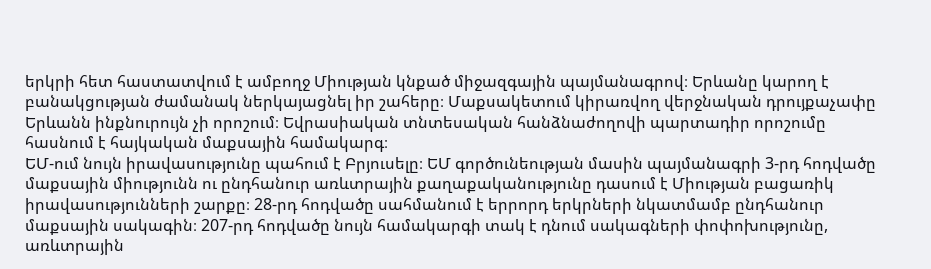երկրի հետ հաստատվում է ամբողջ Միության կնքած միջազգային պայմանագրով։ Երևանը կարող է բանակցության ժամանակ ներկայացնել իր շահերը։ Մաքսակետում կիրառվող վերջնական դրույքաչափը Երևանն ինքնուրույն չի որոշում։ Եվրասիական տնտեսական հանձնաժողովի պարտադիր որոշումը հասնում է հայկական մաքսային համակարգ։
ԵՄ-ում նույն իրավասությունը պահում է Բրյուսելը։ ԵՄ գործունեության մասին պայմանագրի 3-րդ հոդվածը մաքսային միությունն ու ընդհանուր առևտրային քաղաքականությունը դասում է Միության բացառիկ իրավասությունների շարքը։ 28-րդ հոդվածը սահմանում է երրորդ երկրների նկատմամբ ընդհանուր մաքսային սակագին։ 207-րդ հոդվածը նույն համակարգի տակ է դնում սակագների փոփոխությունը, առևտրային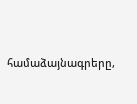համաձայնագրերը,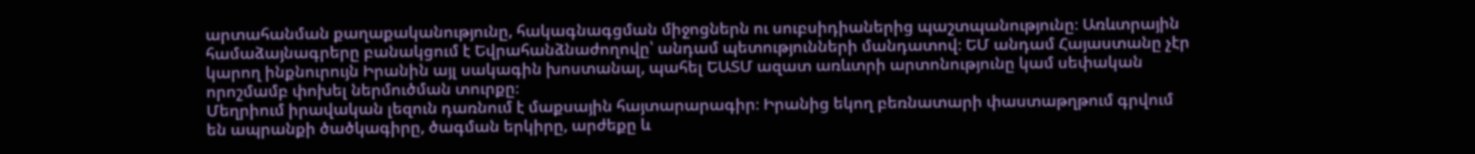արտահանման քաղաքականությունը, հակագնագցման միջոցներն ու սուբսիդիաներից պաշտպանությունը։ Առևտրային համաձայնագրերը բանակցում է Եվրահանձնաժողովը՝ անդամ պետությունների մանդատով։ ԵՄ անդամ Հայաստանը չէր կարող ինքնուրույն Իրանին այլ սակագին խոստանալ, պահել ԵԱՏՄ ազատ առևտրի արտոնությունը կամ սեփական որոշմամբ փոխել ներմուծման տուրքը։
Մեղրիում իրավական լեզուն դառնում է մաքսային հայտարարագիր։ Իրանից եկող բեռնատարի փաստաթղթում գրվում են ապրանքի ծածկագիրը, ծագման երկիրը, արժեքը և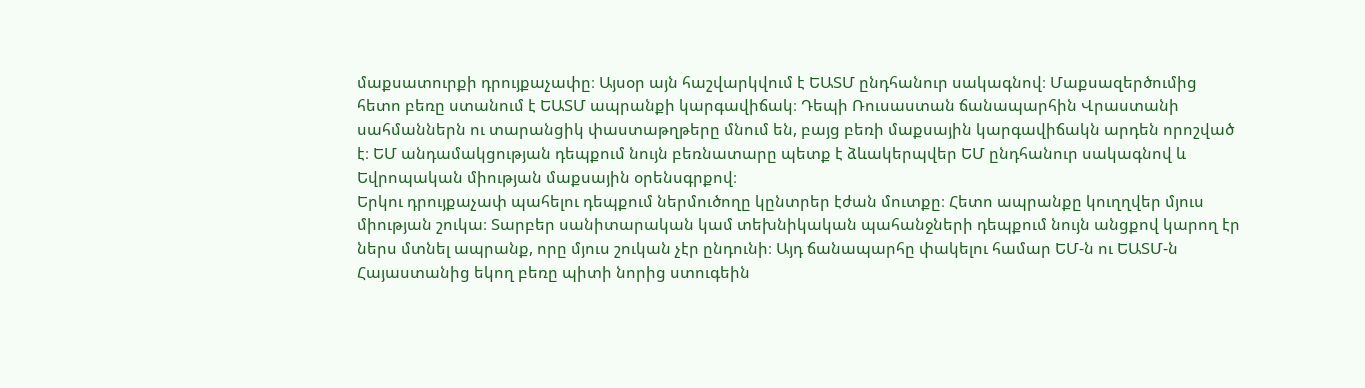մաքսատուրքի դրույքաչափը։ Այսօր այն հաշվարկվում է ԵԱՏՄ ընդհանուր սակագնով։ Մաքսազերծումից հետո բեռը ստանում է ԵԱՏՄ ապրանքի կարգավիճակ։ Դեպի Ռուսաստան ճանապարհին Վրաստանի սահմաններն ու տարանցիկ փաստաթղթերը մնում են, բայց բեռի մաքսային կարգավիճակն արդեն որոշված է։ ԵՄ անդամակցության դեպքում նույն բեռնատարը պետք է ձևակերպվեր ԵՄ ընդհանուր սակագնով և Եվրոպական միության մաքսային օրենսգրքով։
Երկու դրույքաչափ պահելու դեպքում ներմուծողը կընտրեր էժան մուտքը։ Հետո ապրանքը կուղղվեր մյուս միության շուկա։ Տարբեր սանիտարական կամ տեխնիկական պահանջների դեպքում նույն անցքով կարող էր ներս մտնել ապրանք, որը մյուս շուկան չէր ընդունի։ Այդ ճանապարհը փակելու համար ԵՄ-ն ու ԵԱՏՄ-ն Հայաստանից եկող բեռը պիտի նորից ստուգեին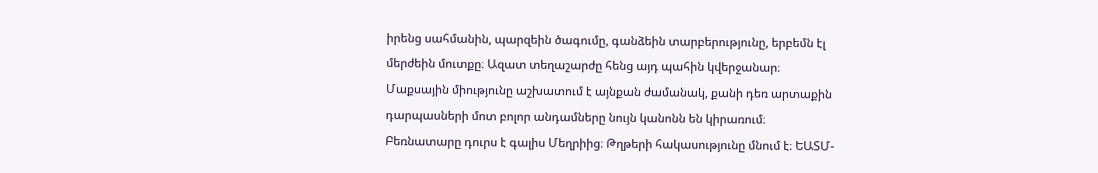իրենց սահմանին, պարզեին ծագումը, գանձեին տարբերությունը, երբեմն էլ մերժեին մուտքը։ Ազատ տեղաշարժը հենց այդ պահին կվերջանար։ Մաքսային միությունը աշխատում է այնքան ժամանակ, քանի դեռ արտաքին դարպասների մոտ բոլոր անդամները նույն կանոնն են կիրառում։
Բեռնատարը դուրս է գալիս Մեղրիից։ Թղթերի հակասությունը մնում է։ ԵԱՏՄ-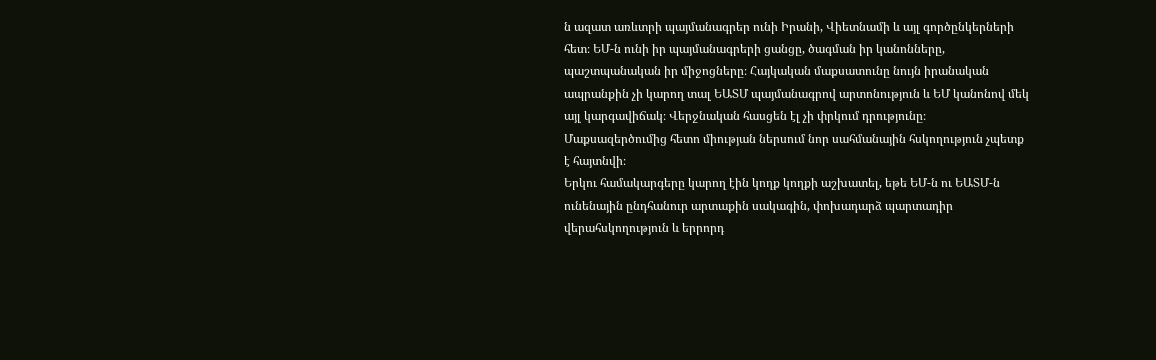ն ազատ առևտրի պայմանագրեր ունի Իրանի, Վիետնամի և այլ գործընկերների հետ։ ԵՄ-ն ունի իր պայմանագրերի ցանցը, ծագման իր կանոնները, պաշտպանական իր միջոցները։ Հայկական մաքսատունը նույն իրանական ապրանքին չի կարող տալ ԵԱՏՄ պայմանագրով արտոնություն և ԵՄ կանոնով մեկ այլ կարգավիճակ։ Վերջնական հասցեն էլ չի փրկում դրությունը։ Մաքսազերծումից հետո միության ներսում նոր սահմանային հսկողություն չպետք է հայտնվի։
Երկու համակարգերը կարող էին կողք կողքի աշխատել, եթե ԵՄ-ն ու ԵԱՏՄ-ն ունենային ընդհանուր արտաքին սակագին, փոխադարձ պարտադիր վերահսկողություն և երրորդ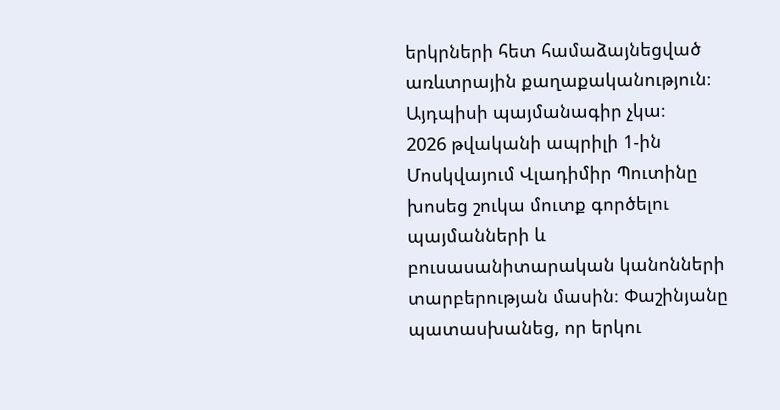երկրների հետ համաձայնեցված առևտրային քաղաքականություն։ Այդպիսի պայմանագիր չկա։
2026 թվականի ապրիլի 1-ին Մոսկվայում Վլադիմիր Պուտինը խոսեց շուկա մուտք գործելու պայմանների և բուսասանիտարական կանոնների տարբերության մասին։ Փաշինյանը պատասխանեց, որ երկու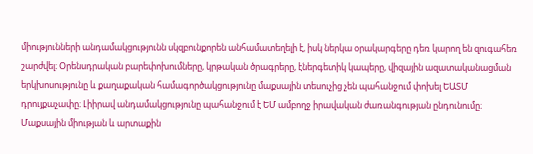միությունների անդամակցությունն սկզբունքորեն անհամատեղելի է, իսկ ներկա օրակարգերը դեռ կարող են զուգահեռ շարժվել։ Օրենսդրական բարեփոխումները, կրթական ծրագրերը, էներգետիկ կապերը, վիզային ազատականացման երկխոսությունը և քաղաքական համագործակցությունը մաքսային տեսուչից չեն պահանջում փոխել ԵԱՏՄ դրույքաչափը։ Լիիրավ անդամակցությունը պահանջում է ԵՄ ամբողջ իրավական ժառանգության ընդունումը։ Մաքսային միության և արտաքին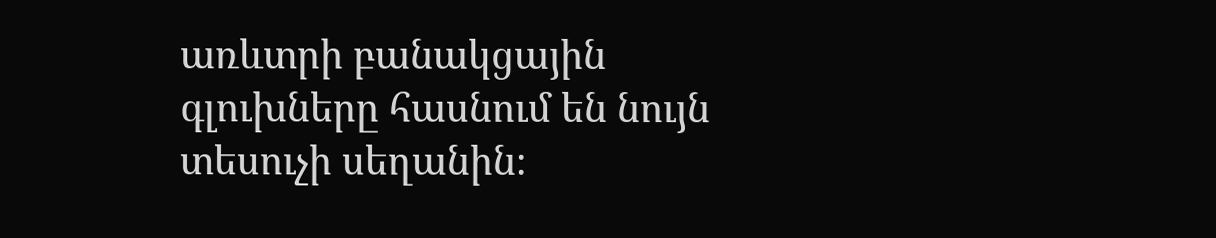առևտրի բանակցային գլուխները հասնում են նույն տեսուչի սեղանին։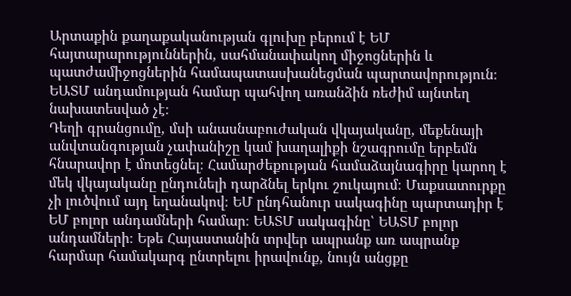Արտաքին քաղաքականության գլուխը բերում է ԵՄ հայտարարություններին, սահմանափակող միջոցներին և պատժամիջոցներին համապատասխանեցման պարտավորություն։ ԵԱՏՄ անդամության համար պահվող առանձին ռեժիմ այնտեղ նախատեսված չէ։
Դեղի գրանցումը, մսի անասնաբուժական վկայականը, մեքենայի անվտանգության չափանիշը կամ խաղալիքի նշագրումը երբեմն հնարավոր է մոտեցնել։ Համարժեքության համաձայնագիրը կարող է մեկ վկայականը ընդունելի դարձնել երկու շուկայում։ Մաքսատուրքը չի լուծվում այդ եղանակով։ ԵՄ ընդհանուր սակագինը պարտադիր է ԵՄ բոլոր անդամների համար։ ԵԱՏՄ սակագինը՝ ԵԱՏՄ բոլոր անդամների։ Եթե Հայաստանին տրվեր ապրանք առ ապրանք հարմար համակարգ ընտրելու իրավունք, նույն անցքը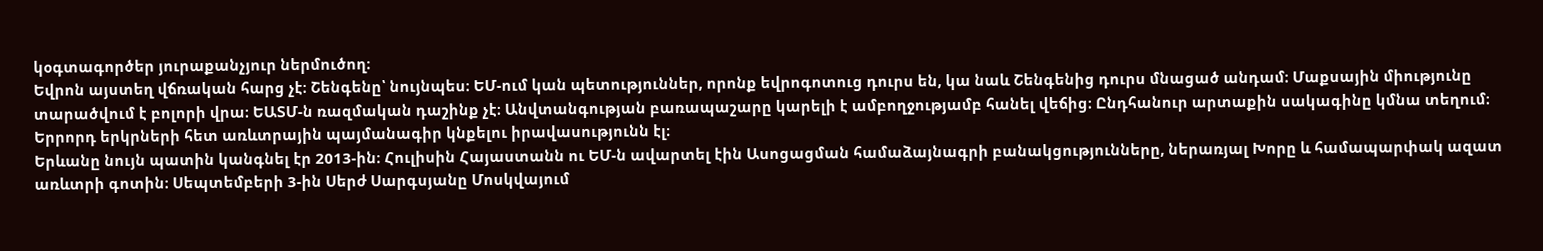կօգտագործեր յուրաքանչյուր ներմուծող։
Եվրոն այստեղ վճռական հարց չէ։ Շենգենը՝ նույնպես։ ԵՄ-ում կան պետություններ, որոնք եվրոգոտուց դուրս են, կա նաև Շենգենից դուրս մնացած անդամ։ Մաքսային միությունը տարածվում է բոլորի վրա։ ԵԱՏՄ-ն ռազմական դաշինք չէ։ Անվտանգության բառապաշարը կարելի է ամբողջությամբ հանել վեճից։ Ընդհանուր արտաքին սակագինը կմնա տեղում։ Երրորդ երկրների հետ առևտրային պայմանագիր կնքելու իրավասությունն էլ։
Երևանը նույն պատին կանգնել էր 2013-ին։ Հուլիսին Հայաստանն ու ԵՄ-ն ավարտել էին Ասոցացման համաձայնագրի բանակցությունները, ներառյալ Խորը և համապարփակ ազատ առևտրի գոտին։ Սեպտեմբերի 3-ին Սերժ Սարգսյանը Մոսկվայում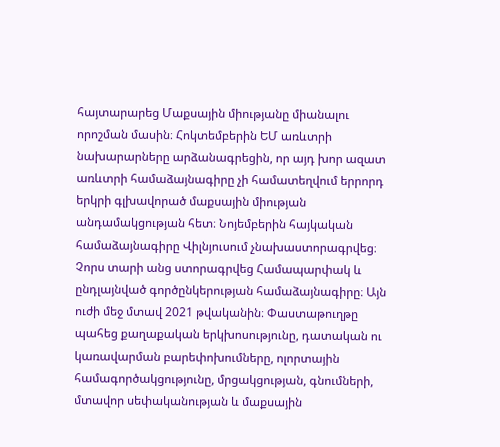հայտարարեց Մաքսային միությանը միանալու որոշման մասին։ Հոկտեմբերին ԵՄ առևտրի նախարարները արձանագրեցին, որ այդ խոր ազատ առևտրի համաձայնագիրը չի համատեղվում երրորդ երկրի գլխավորած մաքսային միության անդամակցության հետ։ Նոյեմբերին հայկական համաձայնագիրը Վիլնյուսում չնախաստորագրվեց։
Չորս տարի անց ստորագրվեց Համապարփակ և ընդլայնված գործընկերության համաձայնագիրը։ Այն ուժի մեջ մտավ 2021 թվականին։ Փաստաթուղթը պահեց քաղաքական երկխոսությունը, դատական ու կառավարման բարեփոխումները, ոլորտային համագործակցությունը, մրցակցության, գնումների, մտավոր սեփականության և մաքսային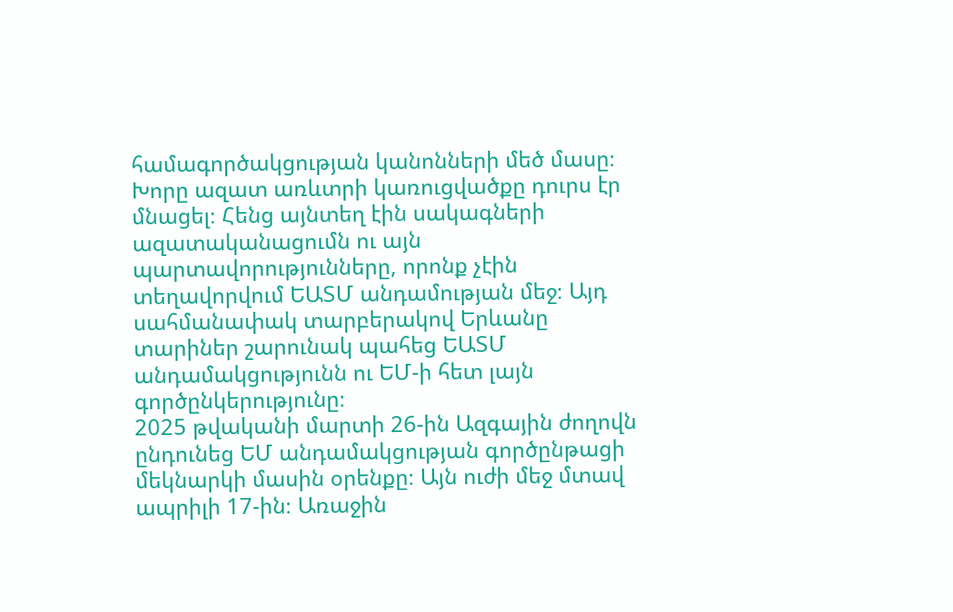համագործակցության կանոնների մեծ մասը։ Խորը ազատ առևտրի կառուցվածքը դուրս էր մնացել։ Հենց այնտեղ էին սակագների ազատականացումն ու այն պարտավորությունները, որոնք չէին տեղավորվում ԵԱՏՄ անդամության մեջ։ Այդ սահմանափակ տարբերակով Երևանը տարիներ շարունակ պահեց ԵԱՏՄ անդամակցությունն ու ԵՄ-ի հետ լայն գործընկերությունը։
2025 թվականի մարտի 26-ին Ազգային ժողովն ընդունեց ԵՄ անդամակցության գործընթացի մեկնարկի մասին օրենքը։ Այն ուժի մեջ մտավ ապրիլի 17-ին։ Առաջին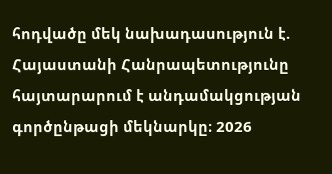հոդվածը մեկ նախադասություն է. Հայաստանի Հանրապետությունը հայտարարում է անդամակցության գործընթացի մեկնարկը։ 2026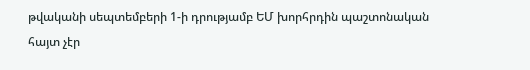թվականի սեպտեմբերի 1-ի դրությամբ ԵՄ խորհրդին պաշտոնական հայտ չէր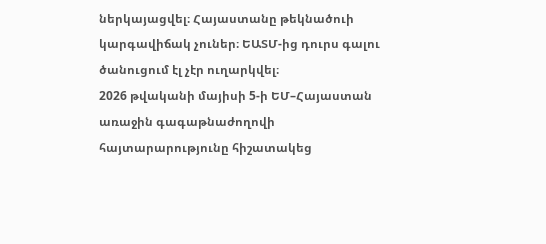ներկայացվել։ Հայաստանը թեկնածուի կարգավիճակ չուներ։ ԵԱՏՄ-ից դուրս գալու ծանուցում էլ չէր ուղարկվել։
2026 թվականի մայիսի 5-ի ԵՄ–Հայաստան առաջին գագաթնաժողովի հայտարարությունը հիշատակեց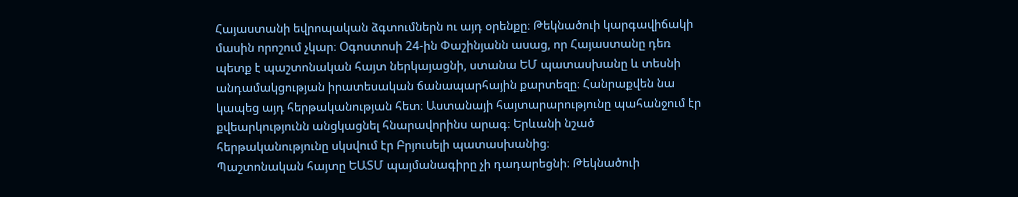Հայաստանի եվրոպական ձգտումներն ու այդ օրենքը։ Թեկնածուի կարգավիճակի մասին որոշում չկար։ Օգոստոսի 24-ին Փաշինյանն ասաց, որ Հայաստանը դեռ պետք է պաշտոնական հայտ ներկայացնի, ստանա ԵՄ պատասխանը և տեսնի անդամակցության իրատեսական ճանապարհային քարտեզը։ Հանրաքվեն նա կապեց այդ հերթականության հետ։ Աստանայի հայտարարությունը պահանջում էր քվեարկությունն անցկացնել հնարավորինս արագ։ Երևանի նշած հերթականությունը սկսվում էր Բրյուսելի պատասխանից։
Պաշտոնական հայտը ԵԱՏՄ պայմանագիրը չի դադարեցնի։ Թեկնածուի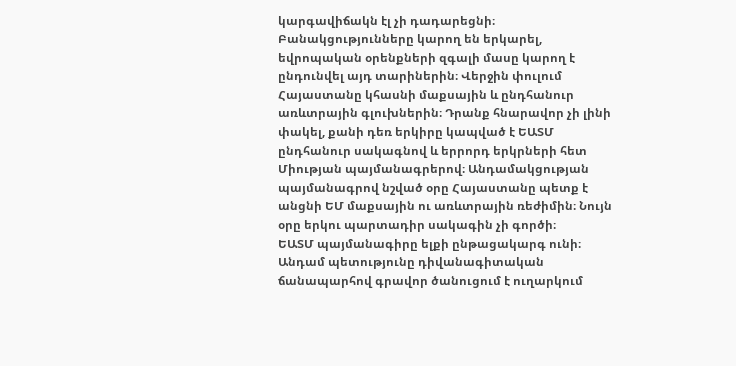կարգավիճակն էլ չի դադարեցնի։ Բանակցությունները կարող են երկարել, եվրոպական օրենքների զգալի մասը կարող է ընդունվել այդ տարիներին։ Վերջին փուլում Հայաստանը կհասնի մաքսային և ընդհանուր առևտրային գլուխներին։ Դրանք հնարավոր չի լինի փակել, քանի դեռ երկիրը կապված է ԵԱՏՄ ընդհանուր սակագնով և երրորդ երկրների հետ Միության պայմանագրերով։ Անդամակցության պայմանագրով նշված օրը Հայաստանը պետք է անցնի ԵՄ մաքսային ու առևտրային ռեժիմին։ Նույն օրը երկու պարտադիր սակագին չի գործի։
ԵԱՏՄ պայմանագիրը ելքի ընթացակարգ ունի։ Անդամ պետությունը դիվանագիտական ճանապարհով գրավոր ծանուցում է ուղարկում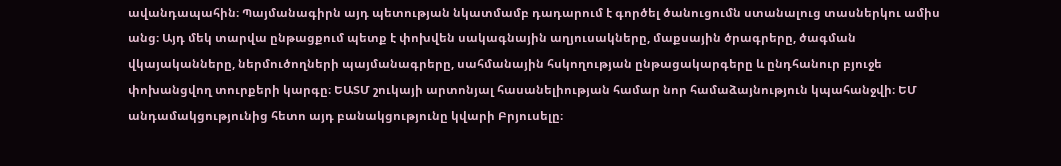ավանդապահին։ Պայմանագիրն այդ պետության նկատմամբ դադարում է գործել ծանուցումն ստանալուց տասներկու ամիս անց։ Այդ մեկ տարվա ընթացքում պետք է փոխվեն սակագնային աղյուսակները, մաքսային ծրագրերը, ծագման վկայականները, ներմուծողների պայմանագրերը, սահմանային հսկողության ընթացակարգերը և ընդհանուր բյուջե փոխանցվող տուրքերի կարգը։ ԵԱՏՄ շուկայի արտոնյալ հասանելիության համար նոր համաձայնություն կպահանջվի։ ԵՄ անդամակցությունից հետո այդ բանակցությունը կվարի Բրյուսելը։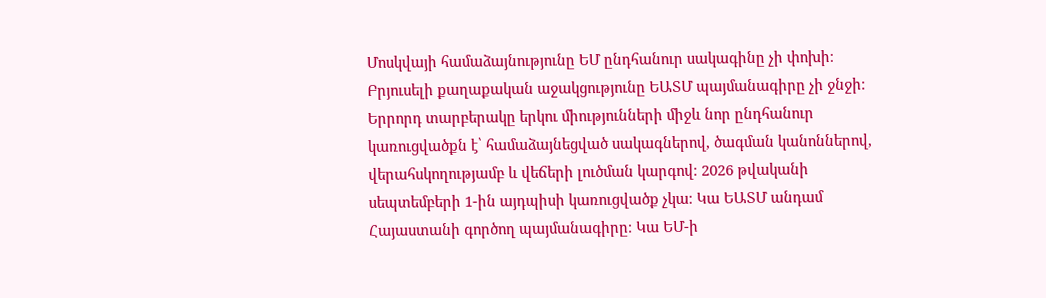Մոսկվայի համաձայնությունը ԵՄ ընդհանուր սակագինը չի փոխի։ Բրյուսելի քաղաքական աջակցությունը ԵԱՏՄ պայմանագիրը չի ջնջի։ Երրորդ տարբերակը երկու միությունների միջև նոր ընդհանուր կառուցվածքն է՝ համաձայնեցված սակագներով, ծագման կանոններով, վերահսկողությամբ և վեճերի լուծման կարգով։ 2026 թվականի սեպտեմբերի 1-ին այդպիսի կառուցվածք չկա։ Կա ԵԱՏՄ անդամ Հայաստանի գործող պայմանագիրը։ Կա ԵՄ-ի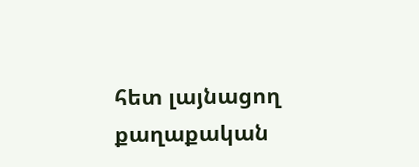հետ լայնացող քաղաքական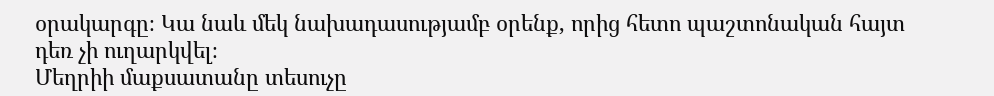օրակարգը։ Կա նաև մեկ նախադասությամբ օրենք, որից հետո պաշտոնական հայտ դեռ չի ուղարկվել։
Մեղրիի մաքսատանը տեսուչը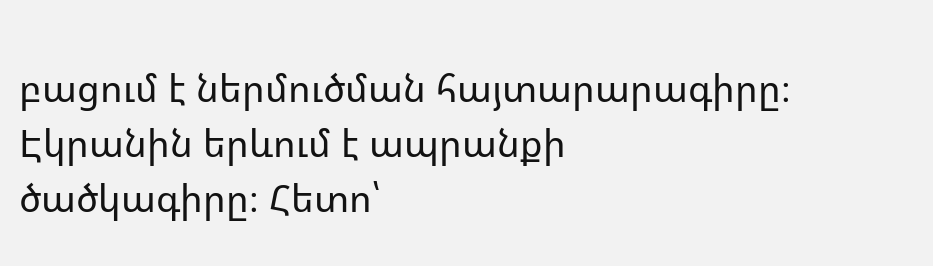բացում է ներմուծման հայտարարագիրը։ Էկրանին երևում է ապրանքի ծածկագիրը։ Հետո՝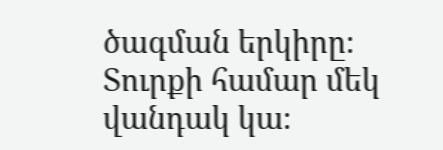ծագման երկիրը։ Տուրքի համար մեկ վանդակ կա։